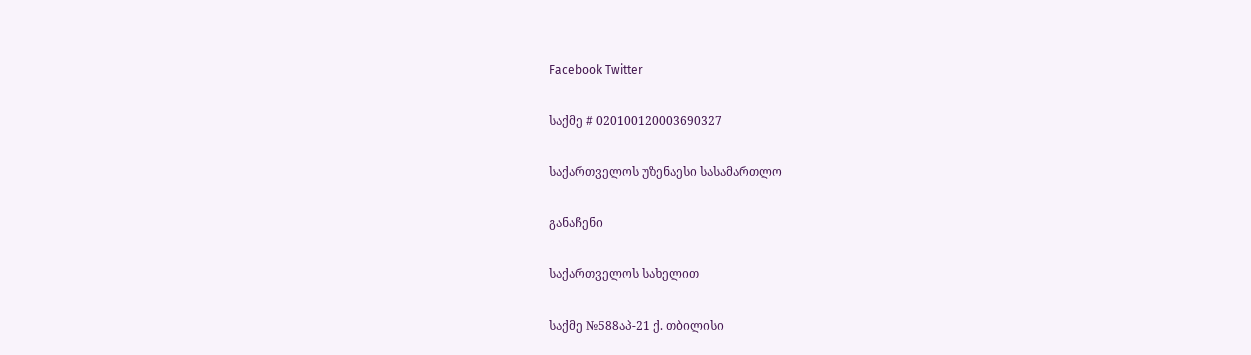Facebook Twitter

საქმე # 020100120003690327

საქართველოს უზენაესი სასამართლო

განაჩენი

საქართველოს სახელით

საქმე №588აპ-21 ქ. თბილისი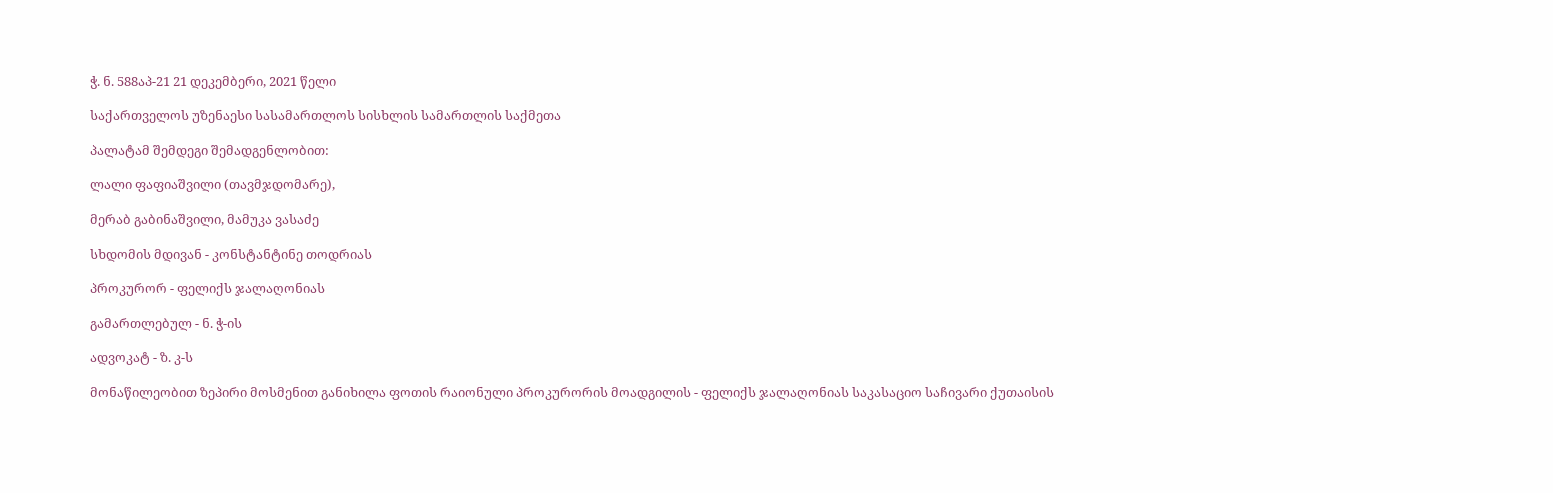ჭ. ნ. 588აპ-21 21 დეკემბერი, 2021 წელი

საქართველოს უზენაესი სასამართლოს სისხლის სამართლის საქმეთა

პალატამ შემდეგი შემადგენლობით:

ლალი ფაფიაშვილი (თავმჯდომარე),

მერაბ გაბინაშვილი, მამუკა ვასაძე

სხდომის მდივან - კონსტანტინე თოდრიას

პროკურორ - ფელიქს ჯალაღონიას

გამართლებულ - ნ. ჭ-ის

ადვოკატ - ზ. კ-ს

მონაწილეობით ზეპირი მოსმენით განიხილა ფოთის რაიონული პროკურორის მოადგილის - ფელიქს ჯალაღონიას საკასაციო საჩივარი ქუთაისის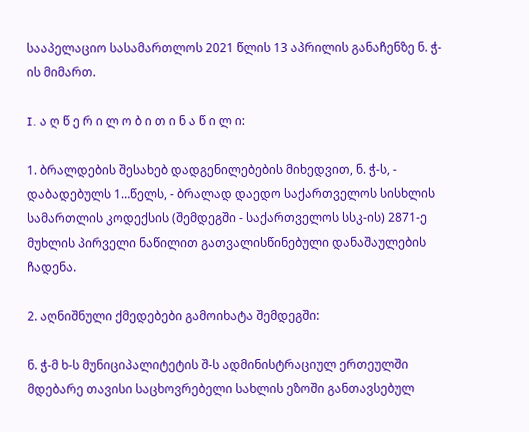სააპელაციო სასამართლოს 2021 წლის 13 აპრილის განაჩენზე ნ. ჭ-ის მიმართ.

I. ა ღ წ ე რ ი ლ ო ბ ი თ ი ნ ა წ ი ლ ი:

1. ბრალდების შესახებ დადგენილებების მიხედვით, ნ. ჭ-ს, - დაბადებულს 1…წელს, - ბრალად დაედო საქართველოს სისხლის სამართლის კოდექსის (შემდეგში - საქართველოს სსკ-ის) 2871-ე მუხლის პირველი ნაწილით გათვალისწინებული დანაშაულების ჩადენა.

2. აღნიშნული ქმედებები გამოიხატა შემდეგში:

ნ. ჭ-მ ხ-ს მუნიციპალიტეტის შ-ს ადმინისტრაციულ ერთეულში მდებარე თავისი საცხოვრებელი სახლის ეზოში განთავსებულ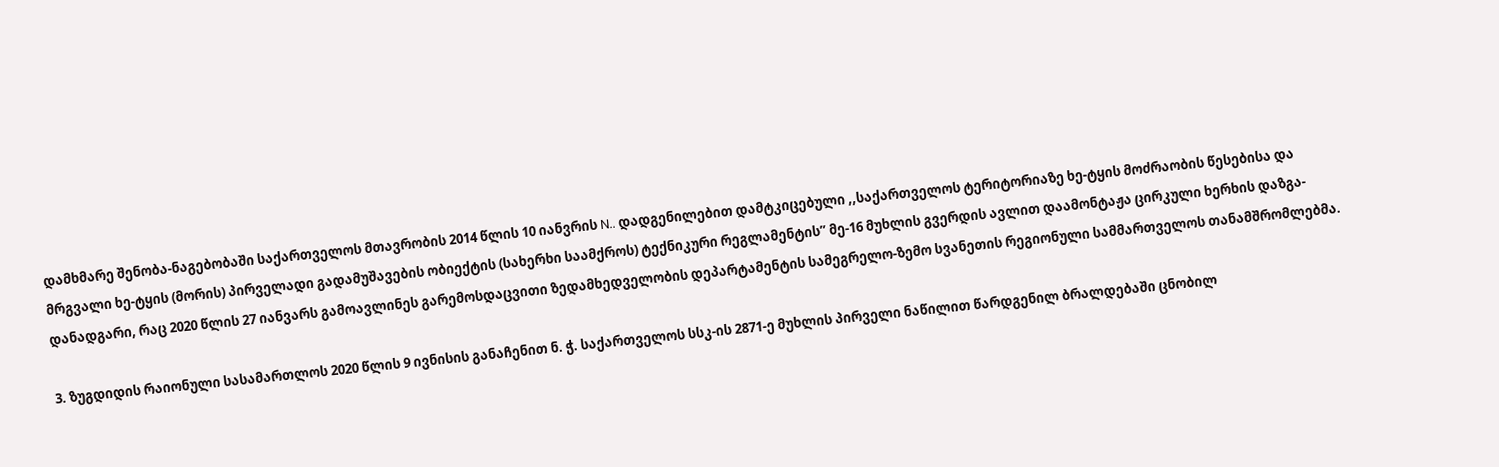დამხმარე შენობა-ნაგებობაში საქართველოს მთავრობის 2014 წლის 10 იანვრის N.. დადგენილებით დამტკიცებული ,,საქართველოს ტერიტორიაზე ხე-ტყის მოძრაობის წესებისა და მრგვალი ხე-ტყის (მორის) პირველადი გადამუშავების ობიექტის (სახერხი საამქროს) ტექნიკური რეგლამენტის’’ მე-16 მუხლის გვერდის ავლით დაამონტაჟა ცირკული ხერხის დაზგა-დანადგარი, რაც 2020 წლის 27 იანვარს გამოავლინეს გარემოსდაცვითი ზედამხედველობის დეპარტამენტის სამეგრელო-ზემო სვანეთის რეგიონული სამმართველოს თანამშრომლებმა.

3. ზუგდიდის რაიონული სასამართლოს 2020 წლის 9 ივნისის განაჩენით ნ. ჭ. საქართველოს სსკ-ის 2871-ე მუხლის პირველი ნაწილით წარდგენილ ბრალდებაში ცნობილ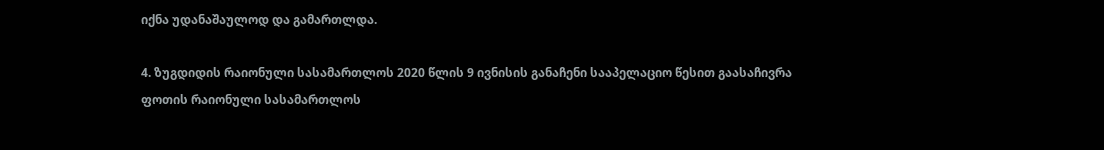იქნა უდანაშაულოდ და გამართლდა.

4. ზუგდიდის რაიონული სასამართლოს 2020 წლის 9 ივნისის განაჩენი სააპელაციო წესით გაასაჩივრა ფოთის რაიონული სასამართლოს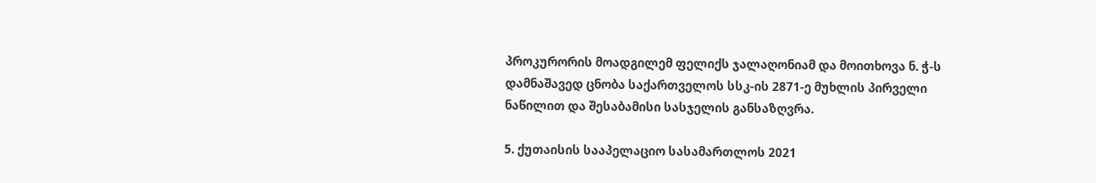პროკურორის მოადგილემ ფელიქს ჯალაღონიამ და მოითხოვა ნ. ჭ-ს დამნაშავედ ცნობა საქართველოს სსკ-ის 2871-ე მუხლის პირველი ნაწილით და შესაბამისი სასჯელის განსაზღვრა.

5. ქუთაისის სააპელაციო სასამართლოს 2021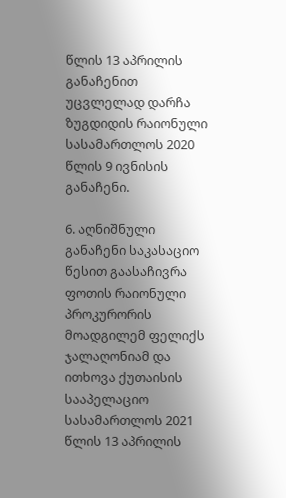წლის 13 აპრილის განაჩენით უცვლელად დარჩა ზუგდიდის რაიონული სასამართლოს 2020 წლის 9 ივნისის განაჩენი.

6. აღნიშნული განაჩენი საკასაციო წესით გაასაჩივრა ფოთის რაიონული პროკურორის მოადგილემ ფელიქს ჯალაღონიამ და ითხოვა ქუთაისის სააპელაციო სასამართლოს 2021 წლის 13 აპრილის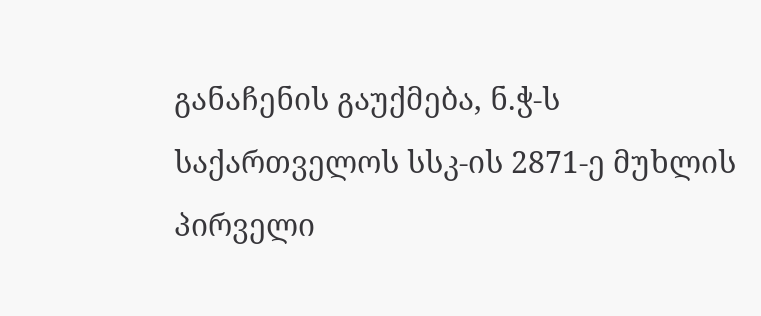განაჩენის გაუქმება, ნ.ჭ-ს საქართველოს სსკ-ის 2871-ე მუხლის პირველი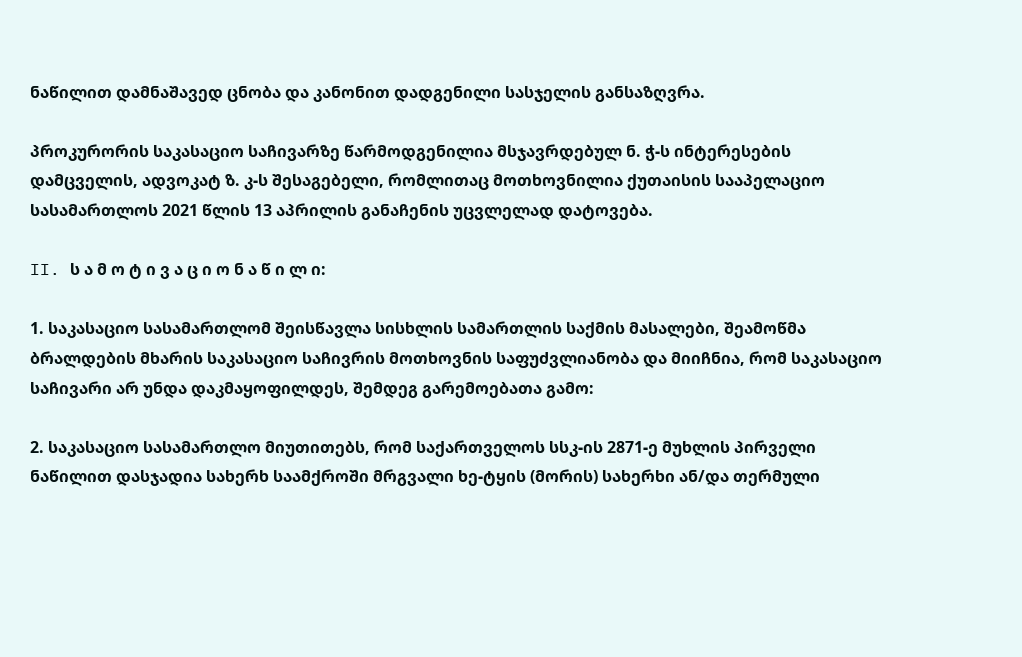ნაწილით დამნაშავედ ცნობა და კანონით დადგენილი სასჯელის განსაზღვრა.

პროკურორის საკასაციო საჩივარზე წარმოდგენილია მსჯავრდებულ ნ. ჭ-ს ინტერესების დამცველის, ადვოკატ ზ. კ-ს შესაგებელი, რომლითაც მოთხოვნილია ქუთაისის სააპელაციო სასამართლოს 2021 წლის 13 აპრილის განაჩენის უცვლელად დატოვება.

II. ს ა მ ო ტ ი ვ ა ც ი ო ნ ა წ ი ლ ი:

1. საკასაციო სასამართლომ შეისწავლა სისხლის სამართლის საქმის მასალები, შეამოწმა ბრალდების მხარის საკასაციო საჩივრის მოთხოვნის საფუძვლიანობა და მიიჩნია, რომ საკასაციო საჩივარი არ უნდა დაკმაყოფილდეს, შემდეგ გარემოებათა გამო:

2. საკასაციო სასამართლო მიუთითებს, რომ საქართველოს სსკ-ის 2871-ე მუხლის პირველი ნაწილით დასჯადია სახერხ საამქროში მრგვალი ხე-ტყის (მორის) სახერხი ან/და თერმული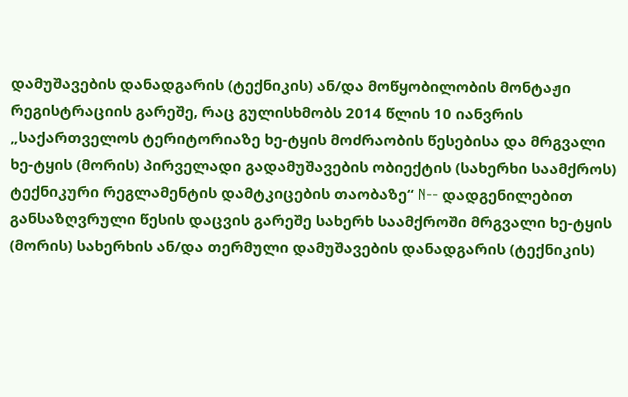დამუშავების დანადგარის (ტექნიკის) ან/და მოწყობილობის მონტაჟი რეგისტრაციის გარეშე, რაც გულისხმობს 2014 წლის 10 იანვრის „საქართველოს ტერიტორიაზე ხე-ტყის მოძრაობის წესებისა და მრგვალი ხე-ტყის (მორის) პირველადი გადამუშავების ობიექტის (სახერხი საამქროს) ტექნიკური რეგლამენტის დამტკიცების თაობაზე“ N-- დადგენილებით განსაზღვრული წესის დაცვის გარეშე სახერხ საამქროში მრგვალი ხე-ტყის (მორის) სახერხის ან/და თერმული დამუშავების დანადგარის (ტექნიკის)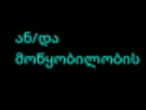ან/და მოწყობილობის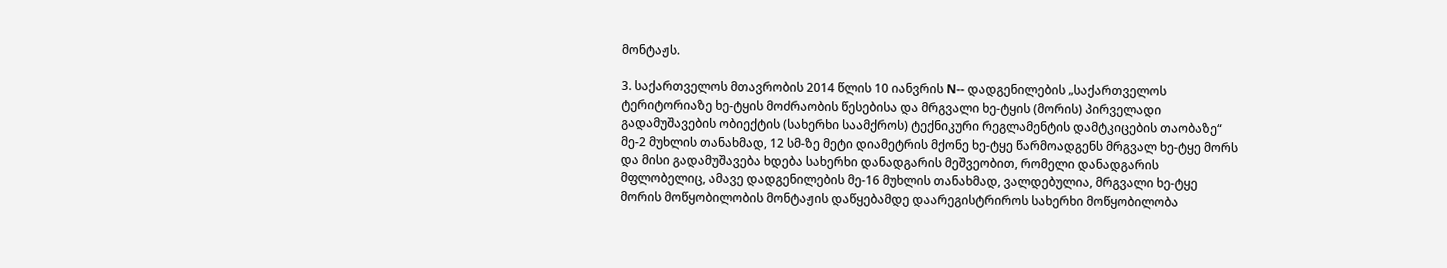მონტაჟს.

3. საქართველოს მთავრობის 2014 წლის 10 იანვრის N-- დადგენილების „საქართველოს ტერიტორიაზე ხე-ტყის მოძრაობის წესებისა და მრგვალი ხე-ტყის (მორის) პირველადი გადამუშავების ობიექტის (სახერხი საამქროს) ტექნიკური რეგლამენტის დამტკიცების თაობაზე“ მე-2 მუხლის თანახმად, 12 სმ-ზე მეტი დიამეტრის მქონე ხე-ტყე წარმოადგენს მრგვალ ხე-ტყე მორს და მისი გადამუშავება ხდება სახერხი დანადგარის მეშვეობით, რომელი დანადგარის მფლობელიც, ამავე დადგენილების მე-16 მუხლის თანახმად, ვალდებულია, მრგვალი ხე-ტყე მორის მოწყობილობის მონტაჟის დაწყებამდე დაარეგისტრიროს სახერხი მოწყობილობა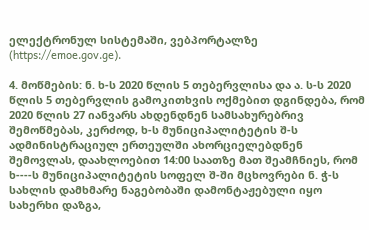ელექტრონულ სისტემაში, ვებპორტალზე (https://emoe.gov.ge).

4. მოწმების: ნ. ხ-ს 2020 წლის 5 თებერვლისა და ა. ს-ს 2020 წლის 5 თებერვლის გამოკითხვის ოქმებით დგინდება, რომ 2020 წლის 27 იანვარს ახდენდნენ სამსახურებრივ შემოწმებას, კერძოდ, ხ-ს მუნიციპალიტეტის შ-ს ადმინისტრაციულ ერთეულში ახორციელებდნენ შემოვლას, დაახლოებით 14:00 საათზე მათ შეამჩნიეს, რომ ხ----ს მუნიციპალიტეტის სოფელ შ-ში მცხოვრები ნ. ჭ-ს სახლის დამხმარე ნაგებობაში დამონტაჟებული იყო სახერხი დაზგა,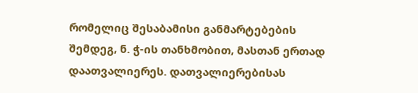რომელიც შესაბამისი განმარტებების შემდეგ, ნ. ჭ-ის თანხმობით, მასთან ერთად დაათვალიერეს. დათვალიერებისას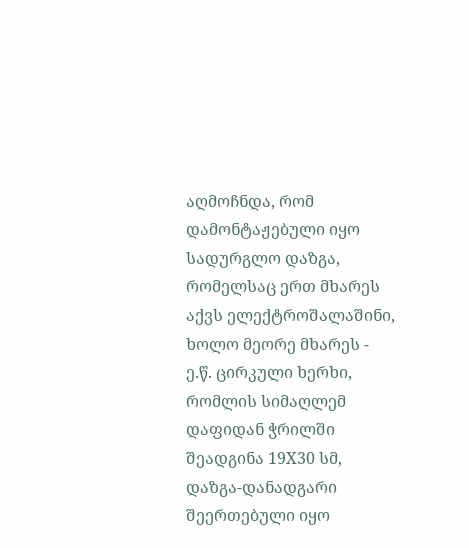აღმოჩნდა, რომ დამონტაჟებული იყო სადურგლო დაზგა, რომელსაც ერთ მხარეს აქვს ელექტროშალაშინი, ხოლო მეორე მხარეს - ე.წ. ცირკული ხერხი, რომლის სიმაღლემ დაფიდან ჭრილში შეადგინა 19X30 სმ, დაზგა-დანადგარი შეერთებული იყო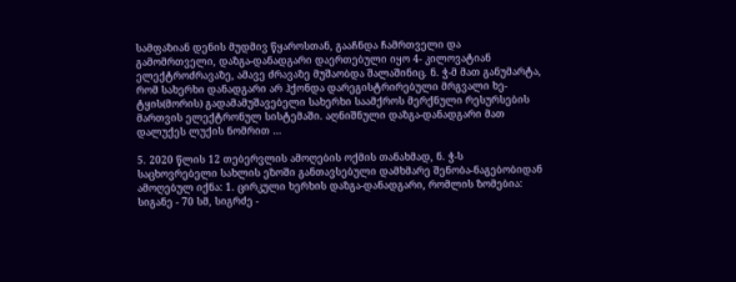სამფაზიან დენის მუდმივ წყაროსთან, გააჩნდა ჩამრთველი და გამომრთველი, დაზგა-დანადგარი დაერთებული იყო 4- კილოვატიან ელექტროძრავაზე, ამავე ძრავაზე მუშაობდა შალაშინიც. ნ. ჭ-მ მათ განუმარტა, რომ სახერხი დანადგარი არ ჰქონდა დარეგისტრირებული მრგვალი ხე-ტყის(მორის) გადამამუშავებელი სახერხი საამქროს მერქნული რესურსების მართვის ელექტრონულ სისტემაში. აღნიშნული დაზგა-დანადგარი მათ დალუქეს ლუქის ნომრით …

5. 2020 წლის 12 თებერვლის ამოღების ოქმის თანახმად, ნ. ჭ-ს საცხოვრებელი სახლის ეზოში განთავსებული დამხმარე შენობა-ნაგებობიდან ამოღებულ იქნა: 1. ცირკული ხერხის დაზგა-დანადგარი, რომლის ზომებია: სიგანე - 70 სმ, სიგრძე -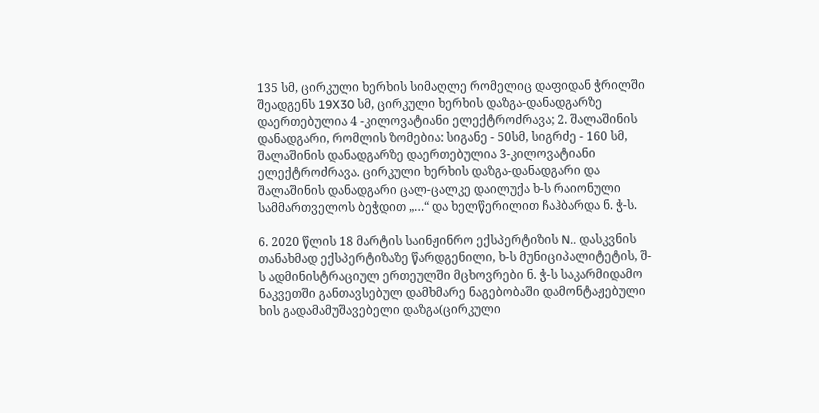135 სმ, ცირკული ხერხის სიმაღლე რომელიც დაფიდან ჭრილში შეადგენს 19X30 სმ, ცირკული ხერხის დაზგა-დანადგარზე დაერთებულია 4 -კილოვატიანი ელექტროძრავა; 2. შალაშინის დანადგარი, რომლის ზომებია: სიგანე - 50სმ, სიგრძე - 160 სმ, შალაშინის დანადგარზე დაერთებულია 3-კილოვატიანი ელექტროძრავა. ცირკული ხერხის დაზგა-დანადგარი და შალაშინის დანადგარი ცალ-ცალკე დაილუქა ხ-ს რაიონული სამმართველოს ბეჭდით „…“ და ხელწერილით ჩაჰბარდა ნ. ჭ-ს.

6. 2020 წლის 18 მარტის საინჟინრო ექსპერტიზის N.. დასკვნის თანახმად ექსპერტიზაზე წარდგენილი, ხ-ს მუნიციპალიტეტის, შ-ს ადმინისტრაციულ ერთეულში მცხოვრები ნ. ჭ-ს საკარმიდამო ნაკვეთში განთავსებულ დამხმარე ნაგებობაში დამონტაჟებული ხის გადამამუშავებელი დაზგა(ცირკული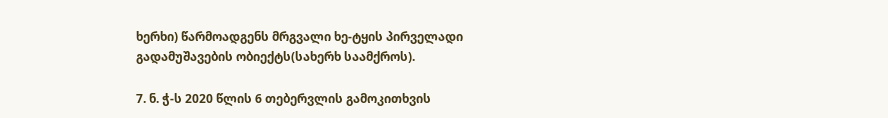ხერხი) წარმოადგენს მრგვალი ხე-ტყის პირველადი გადამუშავების ობიექტს(სახერხ საამქროს).

7. ნ. ჭ-ს 2020 წლის 6 თებერვლის გამოკითხვის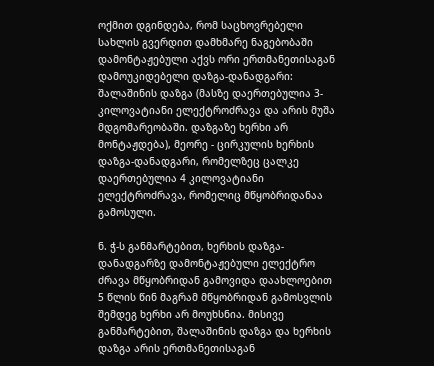ოქმით დგინდება, რომ საცხოვრებელი სახლის გვერდით დამხმარე ნაგებობაში დამონტაჟებული აქვს ორი ერთმანეთისაგან დამოუკიდებელი დაზგა-დანადგარი: შალაშინის დაზგა (მასზე დაერთებულია 3-კილოვატიანი ელექტროძრავა და არის მუშა მდგომარეობაში. დაზგაზე ხერხი არ მონტაჟდება), მეორე - ცირკულის ხერხის დაზგა-დანადგარი, რომელზეც ცალკე დაერთებულია 4 კილოვატიანი ელექტროძრავა, რომელიც მწყობრიდანაა გამოსული.

ნ. ჭ-ს განმარტებით, ხერხის დაზგა-დანადგარზე დამონტაჟებული ელექტრო ძრავა მწყობრიდან გამოვიდა დაახლოებით 5 წლის წინ მაგრამ მწყობრიდან გამოსვლის შემდეგ ხერხი არ მოუხსნია. მისივე განმარტებით, შალაშინის დაზგა და ხერხის დაზგა არის ერთმანეთისაგან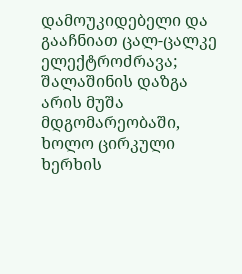დამოუკიდებელი და გააჩნიათ ცალ-ცალკე ელექტროძრავა; შალაშინის დაზგა არის მუშა მდგომარეობაში, ხოლო ცირკული ხერხის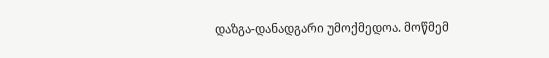დაზგა-დანადგარი უმოქმედოა. მოწმემ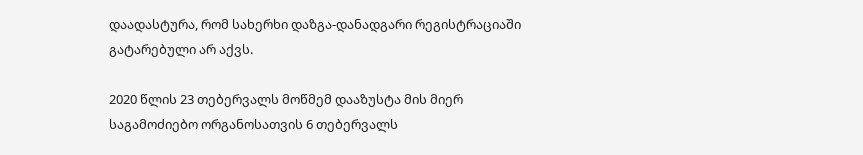დაადასტურა, რომ სახერხი დაზგა-დანადგარი რეგისტრაციაში გატარებული არ აქვს.

2020 წლის 23 თებერვალს მოწმემ დააზუსტა მის მიერ საგამოძიებო ორგანოსათვის 6 თებერვალს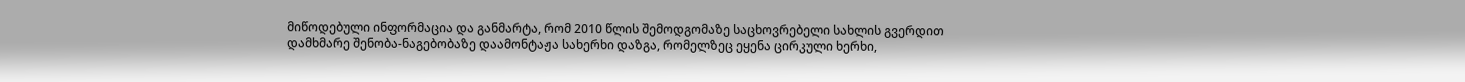მიწოდებული ინფორმაცია და განმარტა, რომ 2010 წლის შემოდგომაზე საცხოვრებელი სახლის გვერდით დამხმარე შენობა-ნაგებობაზე დაამონტაჟა სახერხი დაზგა, რომელზეც ეყენა ცირკული ხერხი,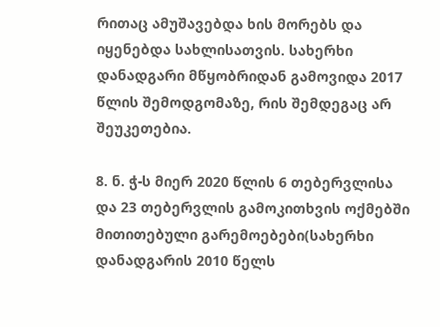რითაც ამუშავებდა ხის მორებს და იყენებდა სახლისათვის. სახერხი დანადგარი მწყობრიდან გამოვიდა 2017 წლის შემოდგომაზე, რის შემდეგაც არ შეუკეთებია.

8. ნ. ჭ-ს მიერ 2020 წლის 6 თებერვლისა და 23 თებერვლის გამოკითხვის ოქმებში მითითებული გარემოებები(სახერხი დანადგარის 2010 წელს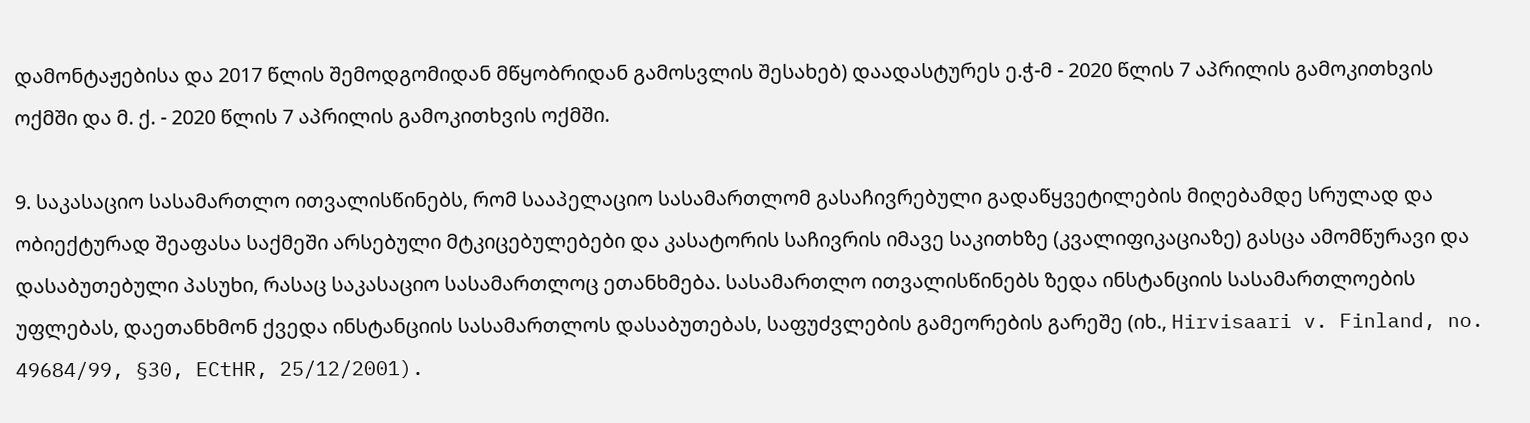დამონტაჟებისა და 2017 წლის შემოდგომიდან მწყობრიდან გამოსვლის შესახებ) დაადასტურეს ე.ჭ-მ - 2020 წლის 7 აპრილის გამოკითხვის ოქმში და მ. ქ. - 2020 წლის 7 აპრილის გამოკითხვის ოქმში.

9. საკასაციო სასამართლო ითვალისწინებს, რომ სააპელაციო სასამართლომ გასაჩივრებული გადაწყვეტილების მიღებამდე სრულად და ობიექტურად შეაფასა საქმეში არსებული მტკიცებულებები და კასატორის საჩივრის იმავე საკითხზე (კვალიფიკაციაზე) გასცა ამომწურავი და დასაბუთებული პასუხი, რასაც საკასაციო სასამართლოც ეთანხმება. სასამართლო ითვალისწინებს ზედა ინსტანციის სასამართლოების უფლებას, დაეთანხმონ ქვედა ინსტანციის სასამართლოს დასაბუთებას, საფუძვლების გამეორების გარეშე (იხ., Hirvisaari v. Finland, no. 49684/99, §30, ECtHR, 25/12/2001).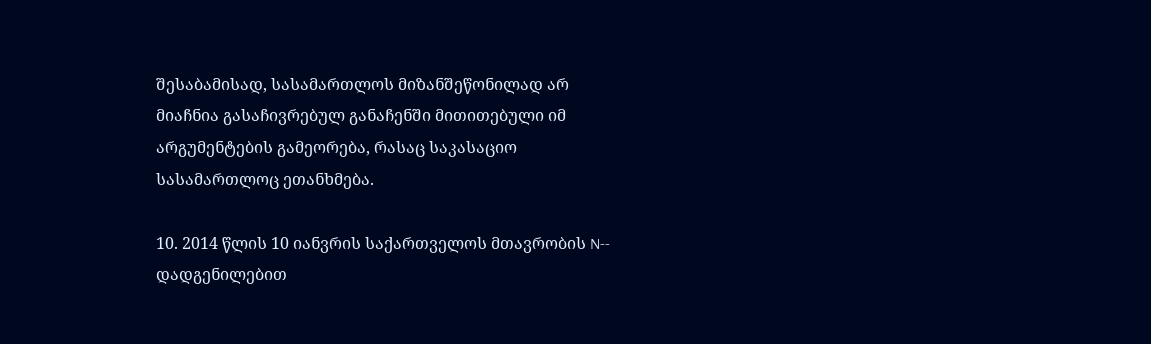შესაბამისად, სასამართლოს მიზანშეწონილად არ მიაჩნია გასაჩივრებულ განაჩენში მითითებული იმ არგუმენტების გამეორება, რასაც საკასაციო სასამართლოც ეთანხმება.

10. 2014 წლის 10 იანვრის საქართველოს მთავრობის N-- დადგენილებით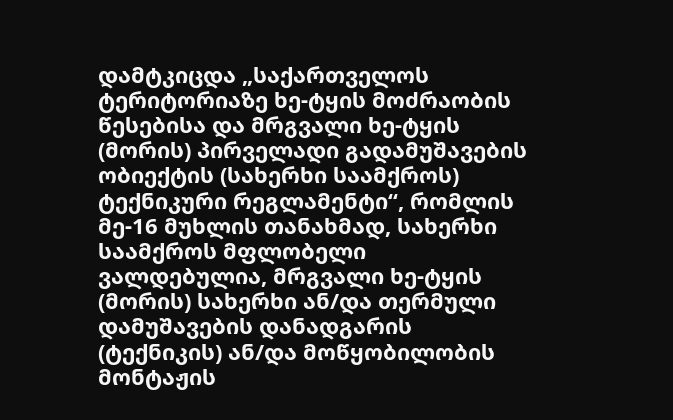დამტკიცდა „საქართველოს ტერიტორიაზე ხე-ტყის მოძრაობის წესებისა და მრგვალი ხე-ტყის (მორის) პირველადი გადამუშავების ობიექტის (სახერხი საამქროს) ტექნიკური რეგლამენტი“, რომლის მე-16 მუხლის თანახმად, სახერხი საამქროს მფლობელი ვალდებულია, მრგვალი ხე-ტყის (მორის) სახერხი ან/და თერმული დამუშავების დანადგარის (ტექნიკის) ან/და მოწყობილობის მონტაჟის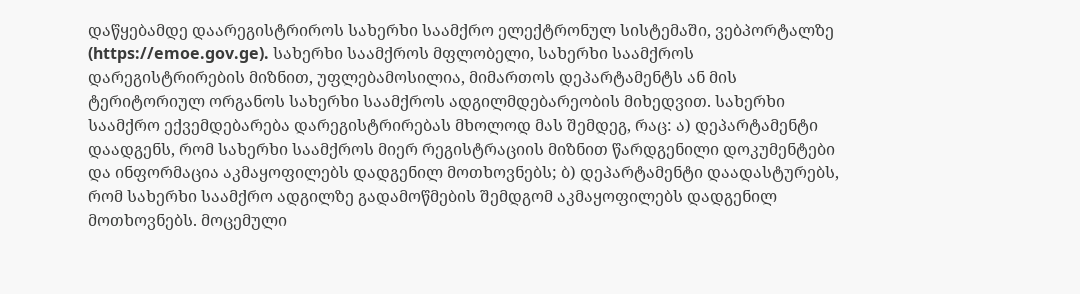დაწყებამდე დაარეგისტრიროს სახერხი საამქრო ელექტრონულ სისტემაში, ვებპორტალზე (https://emoe.gov.ge). სახერხი საამქროს მფლობელი, სახერხი საამქროს დარეგისტრირების მიზნით, უფლებამოსილია, მიმართოს დეპარტამენტს ან მის ტერიტორიულ ორგანოს სახერხი საამქროს ადგილმდებარეობის მიხედვით. სახერხი საამქრო ექვემდებარება დარეგისტრირებას მხოლოდ მას შემდეგ, რაც: ა) დეპარტამენტი დაადგენს, რომ სახერხი საამქროს მიერ რეგისტრაციის მიზნით წარდგენილი დოკუმენტები და ინფორმაცია აკმაყოფილებს დადგენილ მოთხოვნებს; ბ) დეპარტამენტი დაადასტურებს, რომ სახერხი საამქრო ადგილზე გადამოწმების შემდგომ აკმაყოფილებს დადგენილ მოთხოვნებს. მოცემული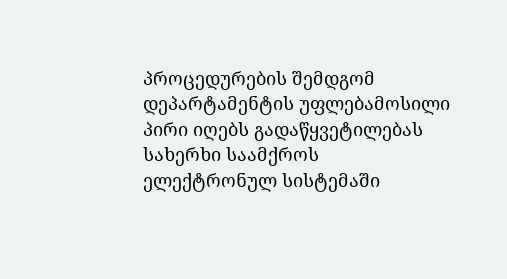პროცედურების შემდგომ დეპარტამენტის უფლებამოსილი პირი იღებს გადაწყვეტილებას სახერხი საამქროს ელექტრონულ სისტემაში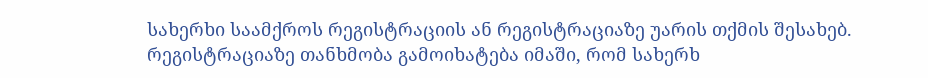სახერხი საამქროს რეგისტრაციის ან რეგისტრაციაზე უარის თქმის შესახებ. რეგისტრაციაზე თანხმობა გამოიხატება იმაში, რომ სახერხ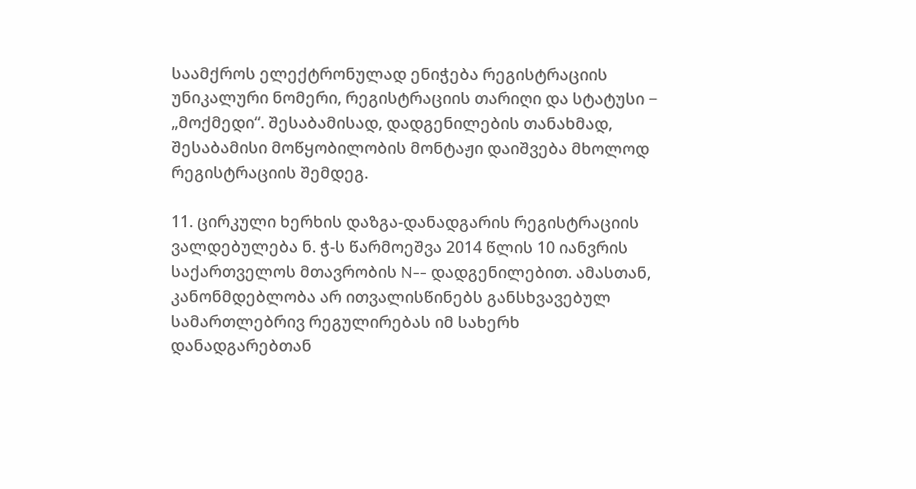საამქროს ელექტრონულად ენიჭება რეგისტრაციის უნიკალური ნომერი, რეგისტრაციის თარიღი და სტატუსი − „მოქმედი“. შესაბამისად, დადგენილების თანახმად, შესაბამისი მოწყობილობის მონტაჟი დაიშვება მხოლოდ რეგისტრაციის შემდეგ.

11. ცირკული ხერხის დაზგა-დანადგარის რეგისტრაციის ვალდებულება ნ. ჭ-ს წარმოეშვა 2014 წლის 10 იანვრის საქართველოს მთავრობის N-- დადგენილებით. ამასთან, კანონმდებლობა არ ითვალისწინებს განსხვავებულ სამართლებრივ რეგულირებას იმ სახერხ დანადგარებთან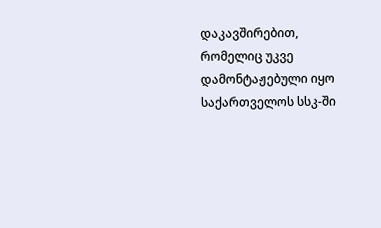დაკავშირებით, რომელიც უკვე დამონტაჟებული იყო საქართველოს სსკ-ში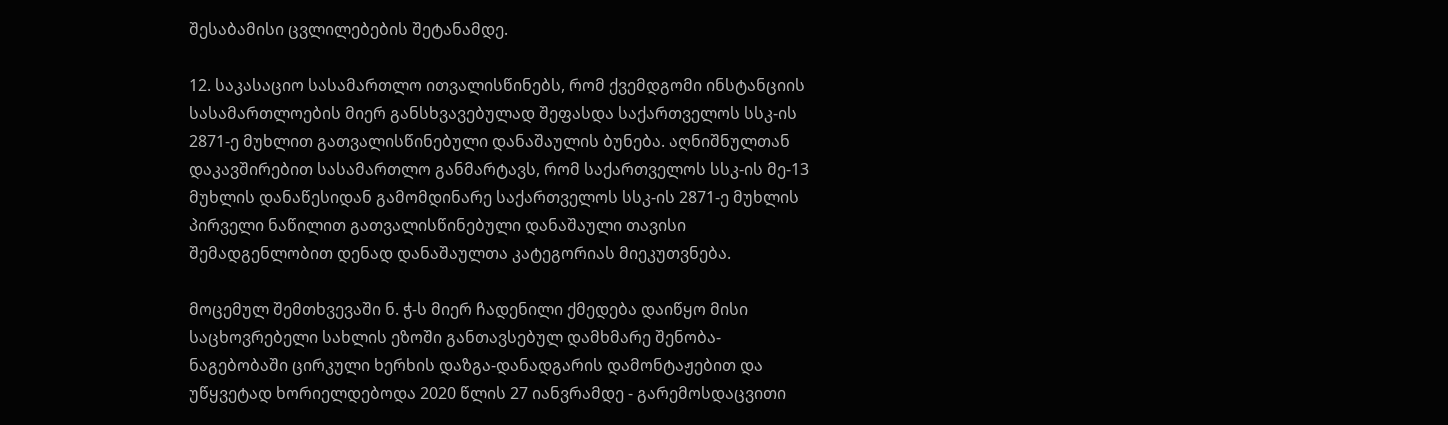შესაბამისი ცვლილებების შეტანამდე.

12. საკასაციო სასამართლო ითვალისწინებს, რომ ქვემდგომი ინსტანციის სასამართლოების მიერ განსხვავებულად შეფასდა საქართველოს სსკ-ის 2871-ე მუხლით გათვალისწინებული დანაშაულის ბუნება. აღნიშნულთან დაკავშირებით სასამართლო განმარტავს, რომ საქართველოს სსკ-ის მე-13 მუხლის დანაწესიდან გამომდინარე საქართველოს სსკ-ის 2871-ე მუხლის პირველი ნაწილით გათვალისწინებული დანაშაული თავისი შემადგენლობით დენად დანაშაულთა კატეგორიას მიეკუთვნება.

მოცემულ შემთხვევაში ნ. ჭ-ს მიერ ჩადენილი ქმედება დაიწყო მისი საცხოვრებელი სახლის ეზოში განთავსებულ დამხმარე შენობა-ნაგებობაში ცირკული ხერხის დაზგა-დანადგარის დამონტაჟებით და უწყვეტად ხორიელდებოდა 2020 წლის 27 იანვრამდე - გარემოსდაცვითი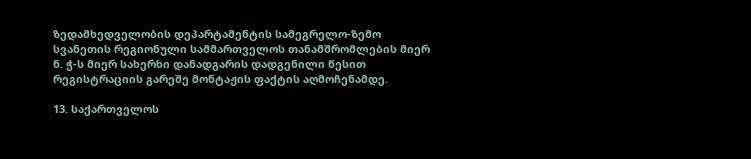ზედამხედველობის დეპარტამენტის სამეგრელო-ზემო სვანეთის რეგიონული სამმართველოს თანამშრომლების მიერ ნ. ჭ-ს მიერ სახერხი დანადგარის დადგენილი წესით რეგისტრაციის გარეშე მონტაჟის ფაქტის აღმოჩენამდე.

13. საქართველოს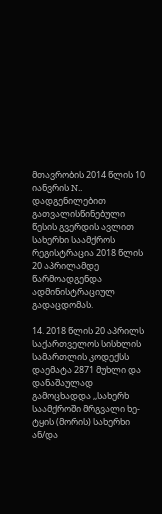მთავრობის 2014 წლის 10 იანვრის N.. დადგენილებით გათვალისწინებული წესის გვერდის ავლით სახერხი საამქროს რეგისტრაცია 2018 წლის 20 აპრილამდე წარმოადგენდა ადმინისტრაციულ გადაცდომას.

14. 2018 წლის 20 აპრილს საქართველოს სისხლის სამართლის კოდექსს დაემატა 2871 მუხლი და დანაშაულად გამოცხადდა ,,სახერხ საამქროში მრგვალი ხე-ტყის (მორის) სახერხი ან/და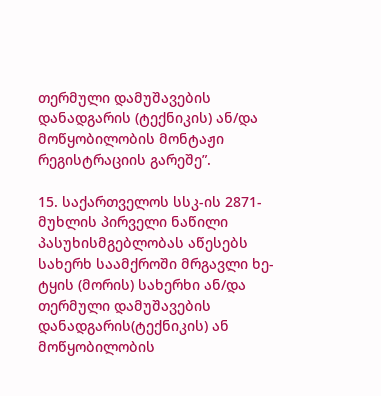თერმული დამუშავების დანადგარის (ტექნიკის) ან/და მოწყობილობის მონტაჟი რეგისტრაციის გარეშე”.

15. საქართველოს სსკ-ის 2871-მუხლის პირველი ნაწილი პასუხისმგებლობას აწესებს სახერხ საამქროში მრგავლი ხე-ტყის (მორის) სახერხი ან/და თერმული დამუშავების დანადგარის(ტექნიკის) ან მოწყობილობის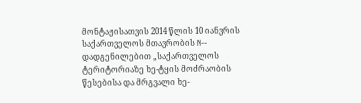მონტაჟისათვის 2014 წლის 10 იანვრის საქართველოს მთავრობის N-- დადგენილებით „საქართველოს ტერიტორიაზე ხე-ტყის მოძრაობის წესებისა და მრგვალი ხე-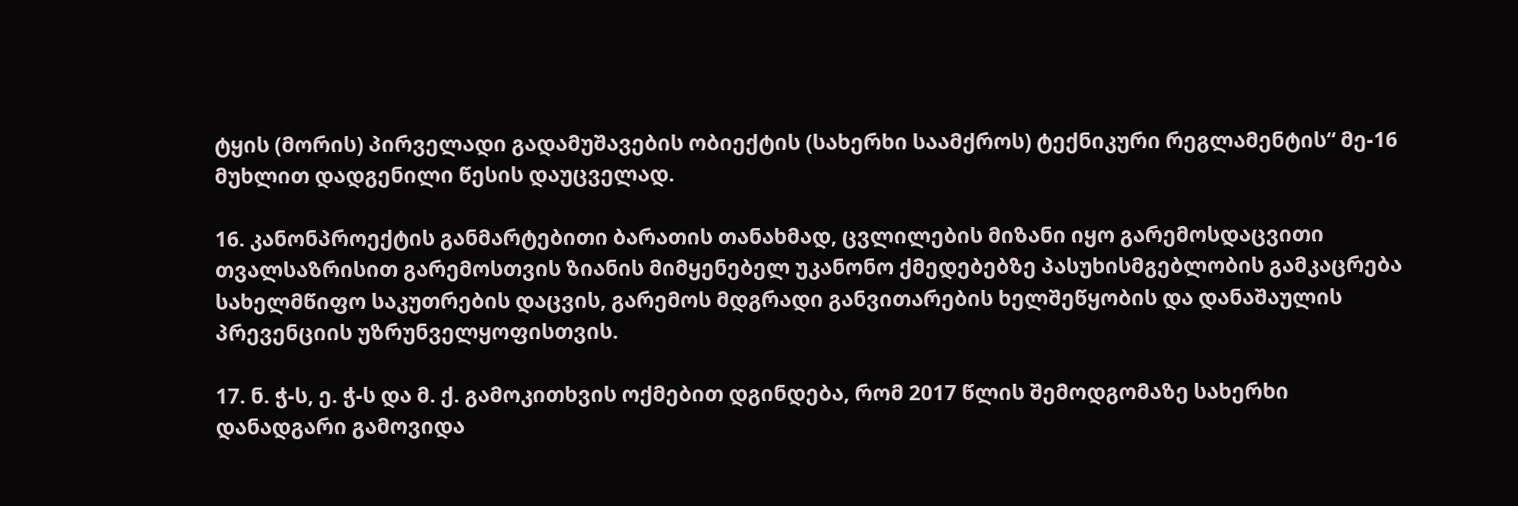ტყის (მორის) პირველადი გადამუშავების ობიექტის (სახერხი საამქროს) ტექნიკური რეგლამენტის“ მე-16 მუხლით დადგენილი წესის დაუცველად.

16. კანონპროექტის განმარტებითი ბარათის თანახმად, ცვლილების მიზანი იყო გარემოსდაცვითი თვალსაზრისით გარემოსთვის ზიანის მიმყენებელ უკანონო ქმედებებზე პასუხისმგებლობის გამკაცრება სახელმწიფო საკუთრების დაცვის, გარემოს მდგრადი განვითარების ხელშეწყობის და დანაშაულის პრევენციის უზრუნველყოფისთვის.

17. ნ. ჭ-ს, ე. ჭ-ს და მ. ქ. გამოკითხვის ოქმებით დგინდება, რომ 2017 წლის შემოდგომაზე სახერხი დანადგარი გამოვიდა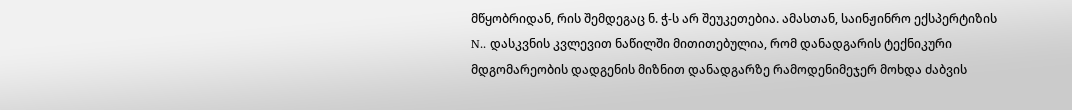მწყობრიდან, რის შემდეგაც ნ. ჭ-ს არ შეუკეთებია. ამასთან, საინჟინრო ექსპერტიზის N.. დასკვნის კვლევით ნაწილში მითითებულია, რომ დანადგარის ტექნიკური მდგომარეობის დადგენის მიზნით დანადგარზე რამოდენიმეჯერ მოხდა ძაბვის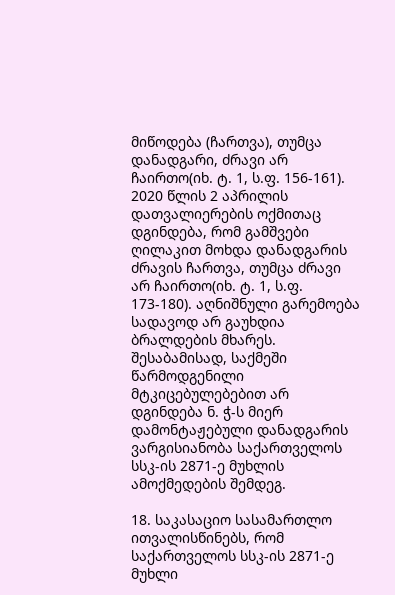მიწოდება (ჩართვა), თუმცა დანადგარი, ძრავი არ ჩაირთო(იხ. ტ. 1, ს.ფ. 156-161). 2020 წლის 2 აპრილის დათვალიერების ოქმითაც დგინდება, რომ გამშვები ღილაკით მოხდა დანადგარის ძრავის ჩართვა, თუმცა ძრავი არ ჩაირთო(იხ. ტ. 1, ს.ფ. 173-180). აღნიშნული გარემოება სადავოდ არ გაუხდია ბრალდების მხარეს. შესაბამისად, საქმეში წარმოდგენილი მტკიცებულებებით არ დგინდება ნ. ჭ-ს მიერ დამონტაჟებული დანადგარის ვარგისიანობა საქართველოს სსკ-ის 2871-ე მუხლის ამოქმედების შემდეგ.

18. საკასაციო სასამართლო ითვალისწინებს, რომ საქართველოს სსკ-ის 2871-ე მუხლი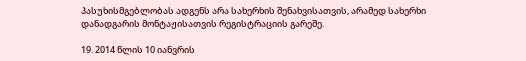პასუხისმგებლობას ადგენს არა სახერხის შენახვისათვის, არამედ სახერხი დანადგარის მონტაჟისათვის რეგისტრაციის გარეშე.

19. 2014 წლის 10 იანვრის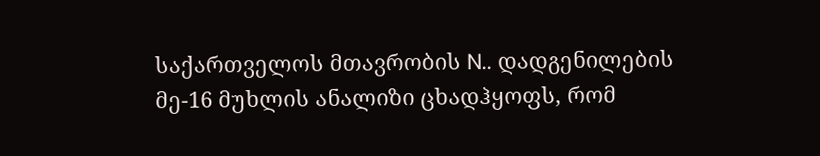საქართველოს მთავრობის N.. დადგენილების მე-16 მუხლის ანალიზი ცხადჰყოფს, რომ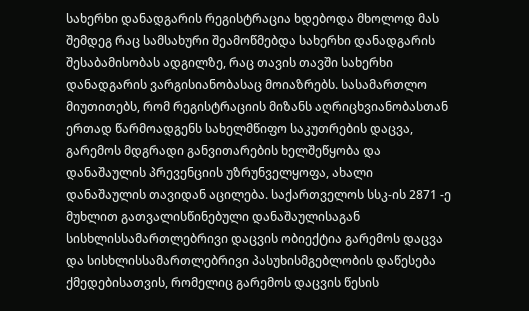სახერხი დანადგარის რეგისტრაცია ხდებოდა მხოლოდ მას შემდეგ რაც სამსახური შეამოწმებდა სახერხი დანადგარის შესაბამისობას ადგილზე, რაც თავის თავში სახერხი დანადგარის ვარგისიანობასაც მოიაზრებს. სასამართლო მიუთითებს, რომ რეგისტრაციის მიზანს აღრიცხვიანობასთან ერთად წარმოადგენს სახელმწიფო საკუთრების დაცვა, გარემოს მდგრადი განვითარების ხელშეწყობა და დანაშაულის პრევენციის უზრუნველყოფა, ახალი დანაშაულის თავიდან აცილება. საქართველოს სსკ-ის 2871 -ე მუხლით გათვალისწინებული დანაშაულისაგან სისხლისსამართლებრივი დაცვის ობიექტია გარემოს დაცვა და სისხლისსამართლებრივი პასუხისმგებლობის დაწესება ქმედებისათვის, რომელიც გარემოს დაცვის წესის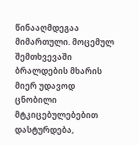წინააღმდეგაა მიმართული. მოცემულ შემთხვევაში ბრალდების მხარის მიერ უდავოდ ცნობილი მტკიცებულებებით დასტურდება,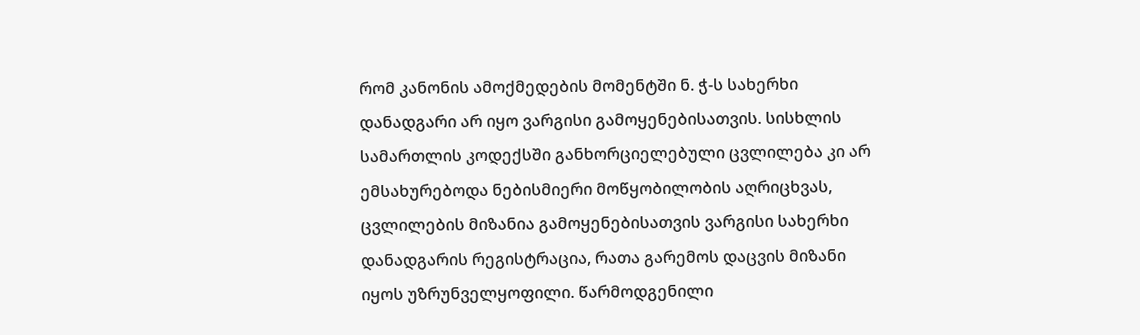რომ კანონის ამოქმედების მომენტში ნ. ჭ-ს სახერხი დანადგარი არ იყო ვარგისი გამოყენებისათვის. სისხლის სამართლის კოდექსში განხორციელებული ცვლილება კი არ ემსახურებოდა ნებისმიერი მოწყობილობის აღრიცხვას, ცვლილების მიზანია გამოყენებისათვის ვარგისი სახერხი დანადგარის რეგისტრაცია, რათა გარემოს დაცვის მიზანი იყოს უზრუნველყოფილი. წარმოდგენილი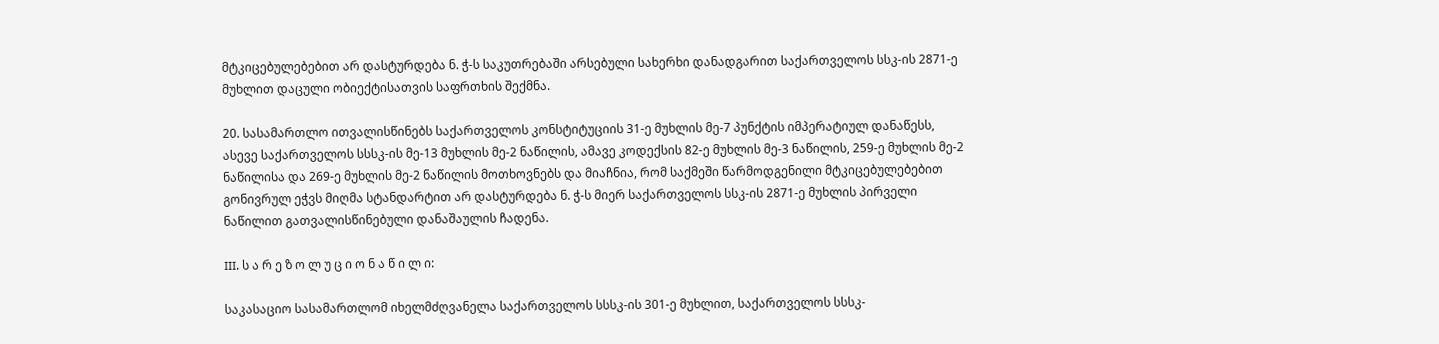მტკიცებულებებით არ დასტურდება ნ. ჭ-ს საკუთრებაში არსებული სახერხი დანადგარით საქართველოს სსკ-ის 2871-ე მუხლით დაცული ობიექტისათვის საფრთხის შექმნა.

20. სასამართლო ითვალისწინებს საქართველოს კონსტიტუციის 31-ე მუხლის მე-7 პუნქტის იმპერატიულ დანაწესს, ასევე საქართველოს სსსკ-ის მე-13 მუხლის მე-2 ნაწილის, ამავე კოდექსის 82-ე მუხლის მე-3 ნაწილის, 259-ე მუხლის მე-2 ნაწილისა და 269-ე მუხლის მე-2 ნაწილის მოთხოვნებს და მიაჩნია, რომ საქმეში წარმოდგენილი მტკიცებულებებით გონივრულ ეჭვს მიღმა სტანდარტით არ დასტურდება ნ. ჭ-ს მიერ საქართველოს სსკ-ის 2871-ე მუხლის პირველი ნაწილით გათვალისწინებული დანაშაულის ჩადენა.

III. ს ა რ ე ზ ო ლ უ ც ი ო ნ ა წ ი ლ ი:

საკასაციო სასამართლომ იხელმძღვანელა საქართველოს სსსკ-ის 301-ე მუხლით, საქართველოს სსსკ-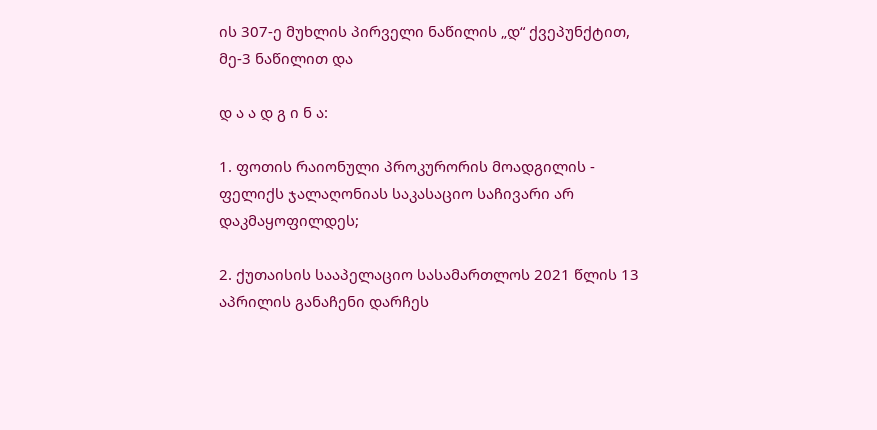ის 307-ე მუხლის პირველი ნაწილის „დ“ ქვეპუნქტით, მე-3 ნაწილით და

დ ა ა დ გ ი ნ ა:

1. ფოთის რაიონული პროკურორის მოადგილის - ფელიქს ჯალაღონიას საკასაციო საჩივარი არ დაკმაყოფილდეს;

2. ქუთაისის სააპელაციო სასამართლოს 2021 წლის 13 აპრილის განაჩენი დარჩეს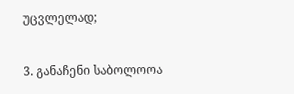უცვლელად;

3. განაჩენი საბოლოოა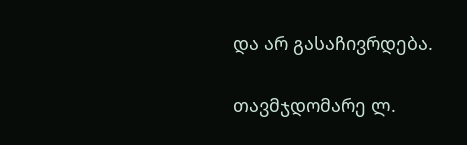და არ გასაჩივრდება.

თავმჯდომარე ლ.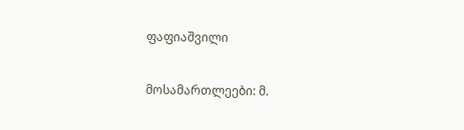ფაფიაშვილი

მოსამართლეები: მ.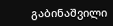გაბინაშვილი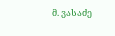მ. ვასაძე